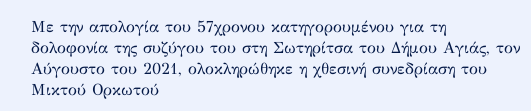Με την απολογία του 57χρονου κατηγορουμένου για τη δολοφονία της συζύγου του στη Σωτηρίτσα του Δήμου Αγιάς, τον Αύγουστο του 2021, ολοκληρώθηκε η χθεσινή συνεδρίαση του Μικτού Ορκωτού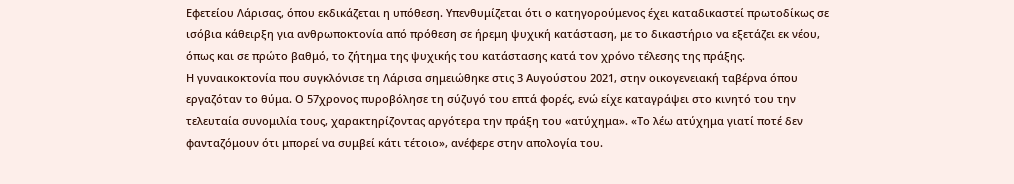Εφετείου Λάρισας, όπου εκδικάζεται η υπόθεση. Υπενθυμίζεται ότι ο κατηγορούμενος έχει καταδικαστεί πρωτοδίκως σε ισόβια κάθειρξη για ανθρωποκτονία από πρόθεση σε ήρεμη ψυχική κατάσταση, με το δικαστήριο να εξετάζει εκ νέου, όπως και σε πρώτο βαθμό, το ζήτημα της ψυχικής του κατάστασης κατά τον χρόνο τέλεσης της πράξης.
Η γυναικοκτονία που συγκλόνισε τη Λάρισα σημειώθηκε στις 3 Αυγούστου 2021, στην οικογενειακή ταβέρνα όπου εργαζόταν το θύμα. Ο 57χρονος πυροβόλησε τη σύζυγό του επτά φορές, ενώ είχε καταγράψει στο κινητό του την τελευταία συνομιλία τους, χαρακτηρίζοντας αργότερα την πράξη του «ατύχημα». «Το λέω ατύχημα γιατί ποτέ δεν φανταζόμουν ότι μπορεί να συμβεί κάτι τέτοιο», ανέφερε στην απολογία του.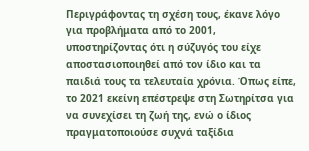Περιγράφοντας τη σχέση τους, έκανε λόγο για προβλήματα από το 2001, υποστηρίζοντας ότι η σύζυγός του είχε αποστασιοποιηθεί από τον ίδιο και τα παιδιά τους τα τελευταία χρόνια. Όπως είπε, το 2021 εκείνη επέστρεψε στη Σωτηρίτσα για να συνεχίσει τη ζωή της, ενώ ο ίδιος πραγματοποιούσε συχνά ταξίδια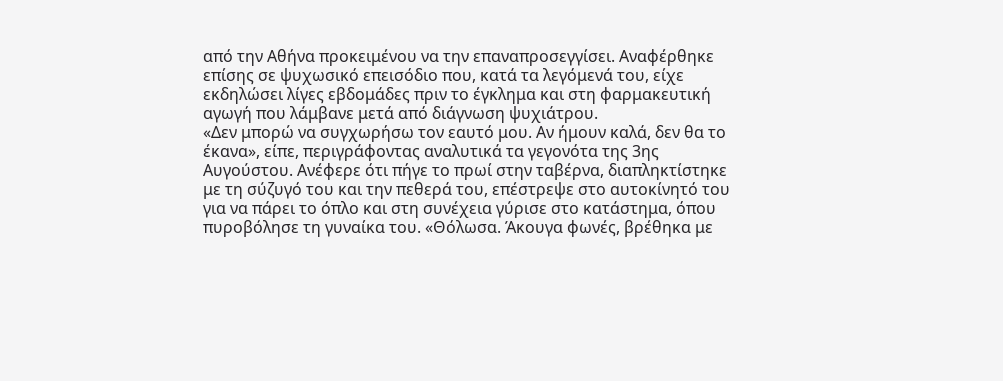από την Αθήνα προκειμένου να την επαναπροσεγγίσει. Αναφέρθηκε επίσης σε ψυχωσικό επεισόδιο που, κατά τα λεγόμενά του, είχε εκδηλώσει λίγες εβδομάδες πριν το έγκλημα και στη φαρμακευτική αγωγή που λάμβανε μετά από διάγνωση ψυχιάτρου.
«Δεν μπορώ να συγχωρήσω τον εαυτό μου. Αν ήμουν καλά, δεν θα το έκανα», είπε, περιγράφοντας αναλυτικά τα γεγονότα της 3ης Αυγούστου. Ανέφερε ότι πήγε το πρωί στην ταβέρνα, διαπληκτίστηκε με τη σύζυγό του και την πεθερά του, επέστρεψε στο αυτοκίνητό του για να πάρει το όπλο και στη συνέχεια γύρισε στο κατάστημα, όπου πυροβόλησε τη γυναίκα του. «Θόλωσα. Άκουγα φωνές, βρέθηκα με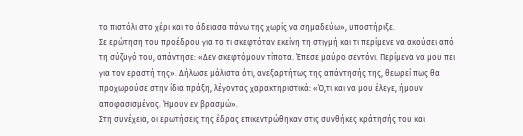το πιστόλι στο χέρι και το άδειασα πάνω της χωρίς να σημαδεύω», υποστήριξε.
Σε ερώτηση του προέδρου για το τι σκεφτόταν εκείνη τη στιγμή και τι περίμενε να ακούσει από τη σύζυγό του, απάντησε: «Δεν σκεφτόμουν τίποτα. Έπεσε μαύρο σεντόνι. Περίμενα να μου πει για τον εραστή της». Δήλωσε μάλιστα ότι, ανεξαρτήτως της απάντησής της, θεωρεί πως θα προχωρούσε στην ίδια πράξη, λέγοντας χαρακτηριστικά: «Ό,τι και να μου έλεγε, ήμουν αποφασισμένος. Ήμουν εν βρασμώ».
Στη συνέχεια, οι ερωτήσεις της έδρας επικεντρώθηκαν στις συνθήκες κράτησής του και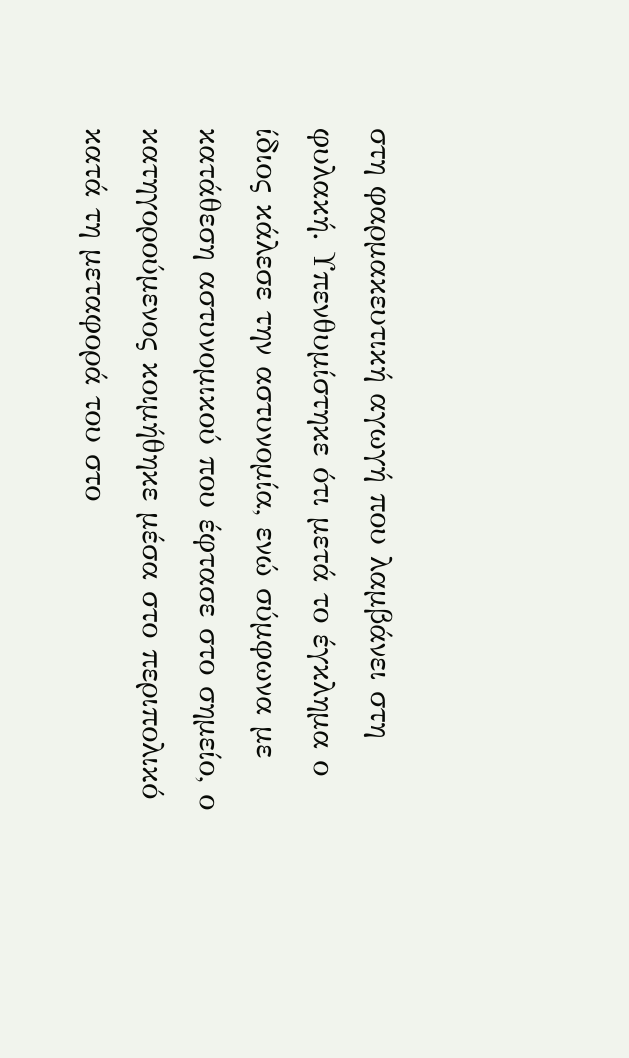στη φαρμακευτική αγωγή που λαμβάνει στη φυλακή. Υπενθυμίστηκε ότι μετά το έγκλημα ο ίδιος κάλεσε την αστυνομία, ενώ σύμφωνα με κατάθεση αστυνομικού που έφτασε στο σημείο, ο κατηγορούμενος κοιμήθηκε μέσα στο περιπολικό κατά τη μεταφορά του στο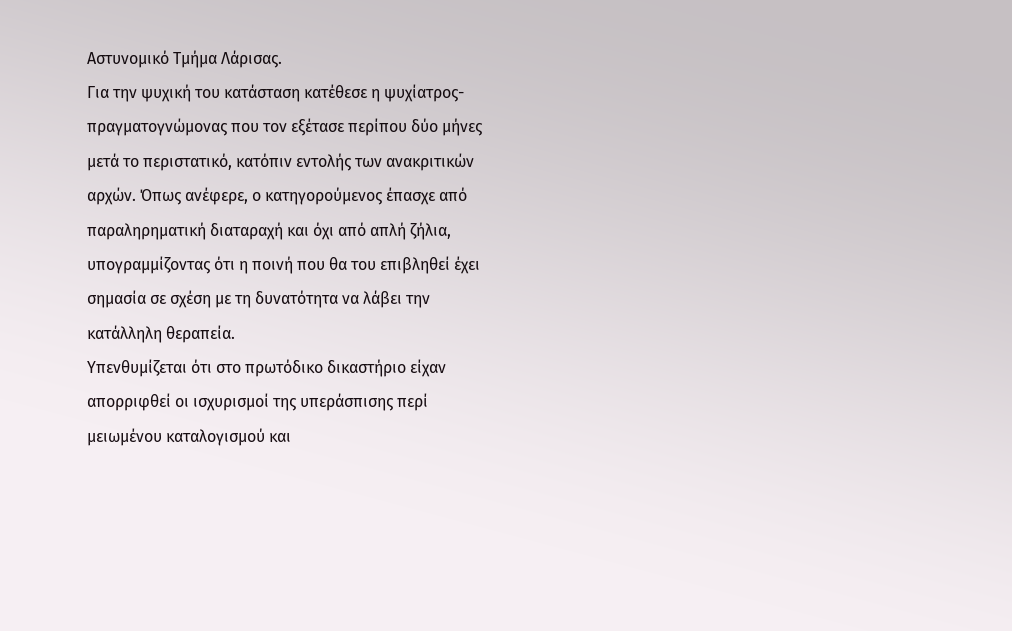Αστυνομικό Τμήμα Λάρισας.
Για την ψυχική του κατάσταση κατέθεσε η ψυχίατρος-πραγματογνώμονας που τον εξέτασε περίπου δύο μήνες μετά το περιστατικό, κατόπιν εντολής των ανακριτικών αρχών. Όπως ανέφερε, ο κατηγορούμενος έπασχε από παραληρηματική διαταραχή και όχι από απλή ζήλια, υπογραμμίζοντας ότι η ποινή που θα του επιβληθεί έχει σημασία σε σχέση με τη δυνατότητα να λάβει την κατάλληλη θεραπεία.
Υπενθυμίζεται ότι στο πρωτόδικο δικαστήριο είχαν απορριφθεί οι ισχυρισμοί της υπεράσπισης περί μειωμένου καταλογισμού και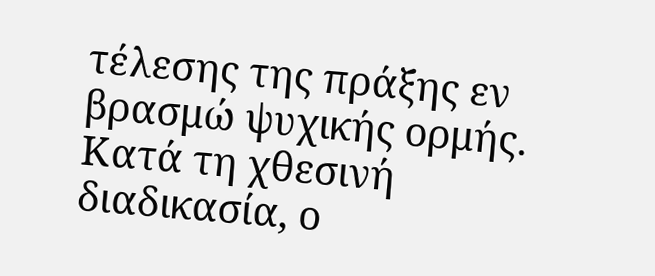τέλεσης της πράξης εν βρασμώ ψυχικής ορμής. Κατά τη χθεσινή διαδικασία, ο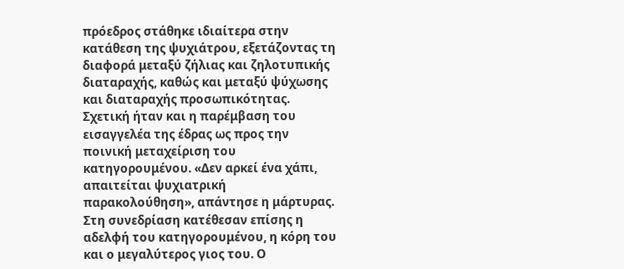πρόεδρος στάθηκε ιδιαίτερα στην κατάθεση της ψυχιάτρου, εξετάζοντας τη διαφορά μεταξύ ζήλιας και ζηλοτυπικής διαταραχής, καθώς και μεταξύ ψύχωσης και διαταραχής προσωπικότητας. Σχετική ήταν και η παρέμβαση του εισαγγελέα της έδρας ως προς την ποινική μεταχείριση του κατηγορουμένου. «Δεν αρκεί ένα χάπι, απαιτείται ψυχιατρική παρακολούθηση», απάντησε η μάρτυρας.
Στη συνεδρίαση κατέθεσαν επίσης η αδελφή του κατηγορουμένου, η κόρη του και ο μεγαλύτερος γιος του. Ο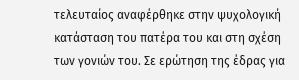τελευταίος αναφέρθηκε στην ψυχολογική κατάσταση του πατέρα του και στη σχέση των γονιών του. Σε ερώτηση της έδρας για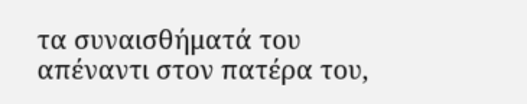τα συναισθήματά του απέναντι στον πατέρα του,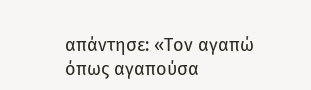απάντησε: «Τον αγαπώ όπως αγαπούσα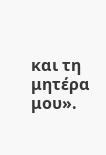και τη μητέρα μου».